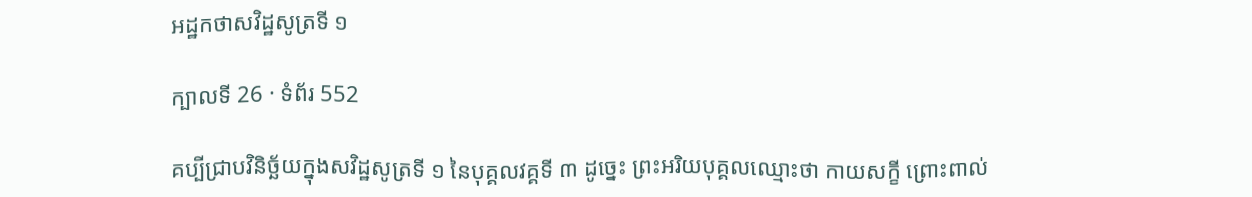អដ្ឋកថាសវិដ្ឋសូត្រទី ១

ក្បាលទី 26 · ទំព័រ 552

គប្បីជ្រាបវិនិច្ឆ័យក្នុងសវិដ្ឋសូត្រទី ១ នៃបុគ្គលវគ្គទី ៣ ដូច្នេះ ព្រះអរិយបុគ្គលឈ្មោះថា កាយសក្ខី ព្រោះពាល់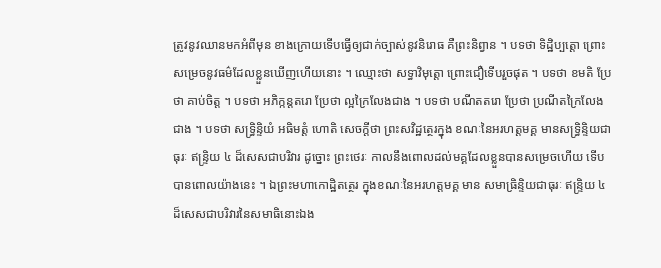ត្រូវនូវឈានមកអំពីមុន ខាងក្រោយទើបធ្វើឲ្យជាក់ច្បាស់នូវនិរោធ គឺព្រះនិព្វាន ។ បទថា ទិដ្ឋិប្បត្តោ ព្រោះសម្រេចនូវធម៌ដែលខ្លួនឃើញហើយនោះ ។ ឈ្មោះថា សទ្ធាវិមុត្តោ ព្រោះជឿទើបរួចផុត ។ បទថា ខមតិ ប្រែ ថា គាប់ចិត្ត ។ បទថា អភិក្កន្តតរោ ប្រែថា ល្អក្រៃលែងជាង ។ បទថា បណីតតរោ ប្រែថា ប្រណីតក្រៃលែងជាង ។ បទថា សទ្ធ្រិន្ទិយំ អធិមត្តំ ហោតិ សេចក្តីថា ព្រះសវិដ្ឋត្ថេរក្នុង ខណៈនៃអរហត្តមគ្គ មានសទ្ធ្រិន្ទិយជាធុរៈ ឥន្ទ្រិយ ៤ ដ៏សេសជាបរិវារ ដូច្នោះ ព្រះថេរៈ កាលនឹងពោលដល់មគ្គដែលខ្លួនបានសម្រេចហើយ ទើប បានពោលយ៉ាងនេះ ។ ឯព្រះមហាកោដ្ឋិតត្ថេរ ក្នុងខណៈនៃអរហត្តមគ្គ មាន សមាធ្រិន្ទិយជាធុរៈ ឥន្ទ្រិយ ៤ ដ៏សេសជាបរិវារនៃសមាធិនោះឯង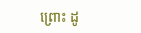ព្រោះ ដូ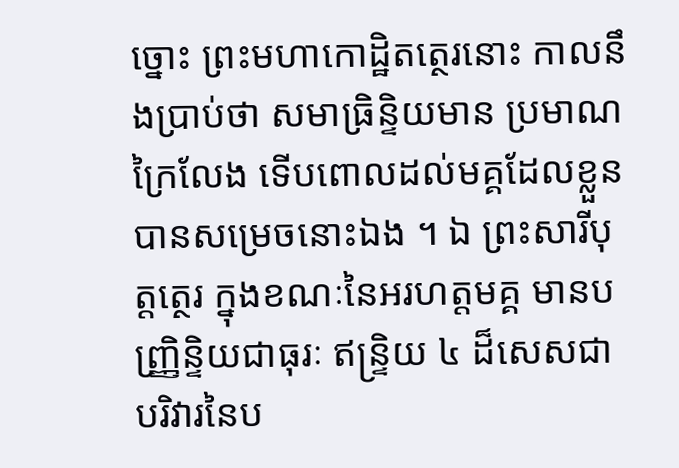ច្នោះ ព្រះមហាកោដ្ឋិតត្ថេរនោះ កាលនឹងប្រាប់ថា សមាធ្រិន្ទិយមាន ប្រមាណក្រៃលែង ទើបពោលដល់មគ្គដែលខ្លួនបានសម្រេចនោះឯង ។ ឯ ព្រះសារីបុត្តត្ថេរ ក្នុងខណៈនៃអរហត្តមគ្គ មានបញ្ញ្រិន្ទិយជាធុរៈ ឥន្ទ្រិយ ៤ ដ៏សេសជាបរិវារនៃប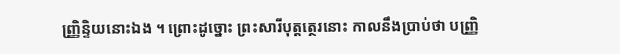ញ្ញ្រិន្ទិយនោះឯង ។ ព្រោះដូច្នោះ ព្រះសារីបុត្តត្ថេរនោះ កាលនឹងប្រាប់ថា បញ្ញ្រិ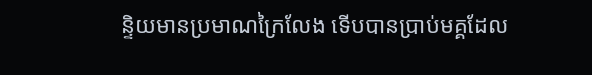ន្ទិយមានប្រមាណក្រៃលែង ទើបបានប្រាប់មគ្គដែល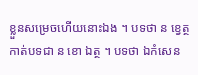ខ្លួនសម្រេចហើយនោះឯង ។ បទថា ន ខ្វេត្ថ កាត់បទជា ន ខោ ឯត្ថ ។ បទថា ឯកំសេន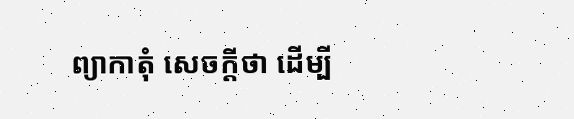ព្យាកាតុំ សេចក្តីថា ដើម្បី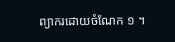ព្យាករដោយចំណែក ១ ។